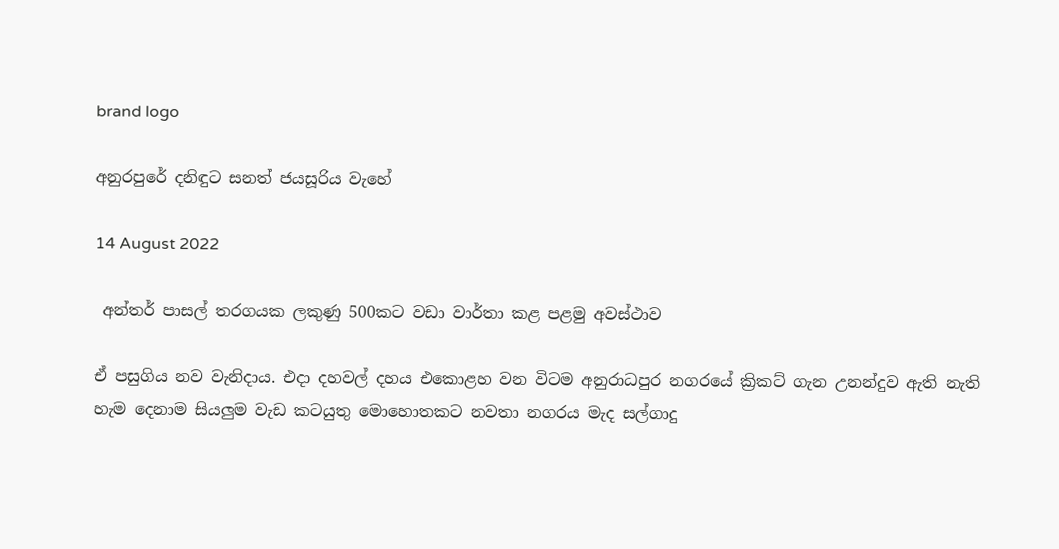brand logo

අනුරපුරේ දනිඳුට සනත් ජයසූරිය වැහේ

14 August 2022

 අන්තර් පාසල් තරගයක ලකුණු 500කට වඩා වාර්තා කළ පළමු අවස්ථාව

ඒ පසුගිය නව වැනිදාය. එදා දහවල් දහය එකොළහ වන විටම අනුරාධපුර නගරයේ ක්‍රිකට් ගැන උනන්දුව ඇති නැති හැම දෙනාම සියලුම වැඩ කටයුතු මොහොතකට නවතා නගරය මැද සල්ගාදු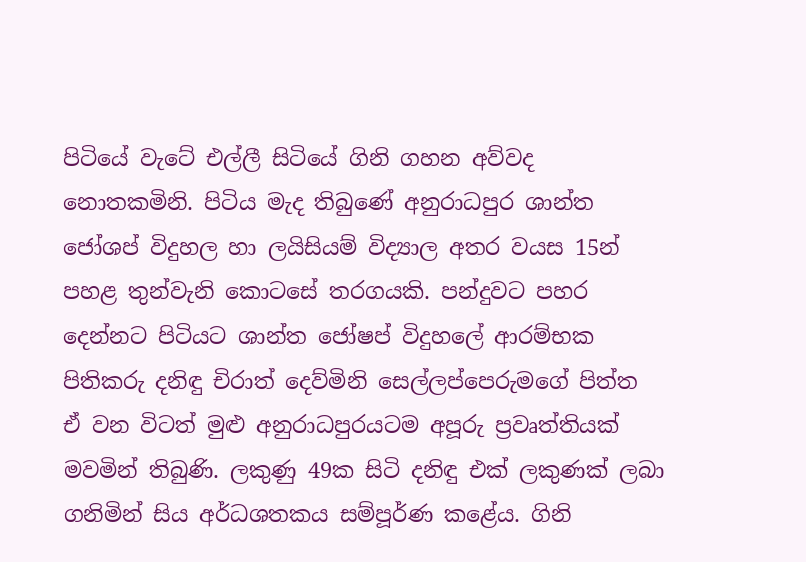පිටියේ වැටේ එල්ලී සිටියේ ගිනි ගහන අව්වද නොතකමිනි. පිටිය මැද තිබුණේ අනුරාධපුර ශාන්ත ජෝශප් විදුහල හා ලයිසියම් විද්‍යාල අතර වයස 15න් පහළ තුන්වැනි කොටසේ තරගයකි. පන්දුවට පහර දෙන්නට පිටියට ශාන්ත ජෝෂප් විදුහලේ ආරම්භක පිතිකරු දනිඳු චිරාත් දෙව්මිනි සෙල්ලප්පෙරුමගේ පිත්ත ඒ වන විටත් මුළු අනුරාධපුරයටම අපූරු ප්‍රවෘත්තියක් මවමින් තිබුණි. ලකුණු 49ක සිටි දනිඳු එක් ලකුණක් ලබා ගනිමින් සිය අර්ධශතකය සම්පූර්ණ කළේය. ගිනි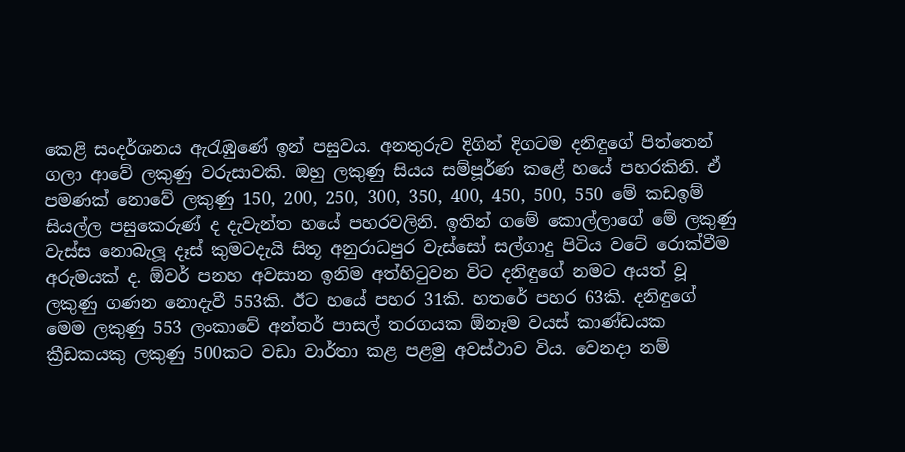කෙළි සංදර්ශනය ඇරැඹුණේ ඉන් පසුවය. අනතුරුව දිගින් දිගටම දනිඳුගේ පිත්තෙන් ගලා ආවේ ලකුණු වරුසාවකි. ඔහු ලකුණු සියය සම්පූර්ණ කළේ හයේ පහරකිනි. ඒ පමණක් නොවේ ලකුණු 150, 200, 250, 300, 350, 400, 450, 500, 550 මේ කඩඉම් සියල්ල පසුකෙරුණ් ද දැවැන්ත හයේ පහරවලිනි. ඉතින් ගමේ කොල්ලාගේ මේ ලකුණු වැස්ස නොබැලූ දෑස් කුමටදැයි සිතූ අනුරාධපුර වැස්සෝ සල්ගාදු පිටිය වටේ රොක්වීම අරුමයක් ද. ඕවර් පනහ අවසාන ඉනිම අත්හිටුවන විට දනිඳුගේ නමට අයත් වූ ලකුණු ගණන නොදැවී 553කි. ඊට හයේ පහර 31කි. හතරේ පහර 63කි. දනිඳුගේ මෙම ලකුණු 553 ලංකාවේ අන්තර් පාසල් තරගයක ඕනෑම වයස් කාණ්ඩයක ක්‍රීඩකයකු ලකුණු 500කට වඩා වාර්තා කළ පළමු අවස්ථාව විය. වෙනදා නම්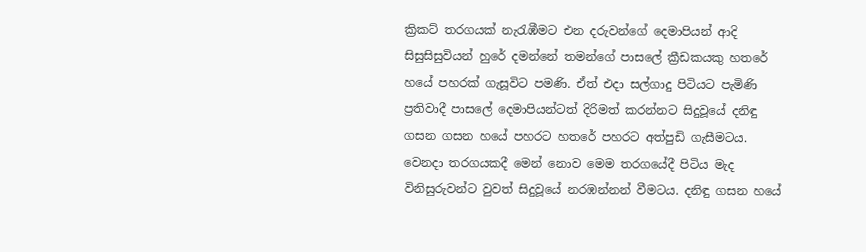ක්‍රිකට් තරගයක් නැරැඹීමට එන දරුවන්ගේ දෙමාපියන් ආදි සිසුසිසුවියන් හුරේ දමන්නේ තමන්ගේ පාසලේ ක්‍රීඩකයකු හතරේ හයේ පහරක් ගැසූවිට පමණි. ඒත් එදා සල්ගාදු පිටියට පැමිණි ප්‍රතිවාදී පාසලේ දෙමාපියන්ටත් දිරිමත් කරන්නට සිදුවූයේ දනිඳු ගසන ගසන හයේ පහරට හතරේ පහරට අත්පුඩි ගැසීමටය. වෙනදා තරගයකදී මෙන් නොව මෙම තරගයේදී පිටිය මැද විනිසුරුවන්ට වුවත් සිදුවූයේ නරඹන්නන් වීමටය. දනිඳු ගසන හයේ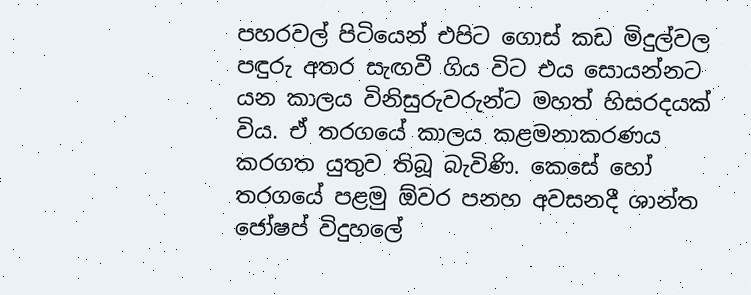පහරවල් පිටියෙන් එපිට ගොස් කඩ මිදුල්වල පඳුරු අතර සැඟවී ගිය විට එය සොයන්නට යන කාලය විනිසුරුවරුන්ට මහත් හිසරදයක් විය. ඒ තරගයේ කාලය කළමනාකරණය කරගත යුතුව තිබූ බැවිණි. කෙසේ හෝ තරගයේ පළමු ඕවර පනහ අවසනදී ශාන්ත ජෝෂප් විදුහලේ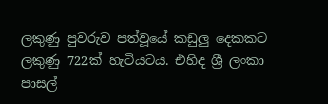ලකුණු පුවරුව පත්වූයේ කඩුලු දෙකකට ලකුණු 722ක් හැටියටය. එහිද ශ්‍රී ලංකා පාසල්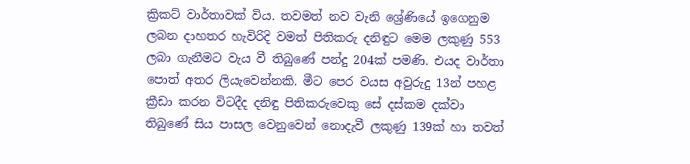ක්‍රිකට් වාර්තාවක් විය. තවමත් නව වැනි ශ්‍රේණියේ ඉගෙනුම ලබන දාහතර හැවිරිදි වමත් පිතිකරු දනිඳුට මෙම ලකුණු 553 ලබා ගැනීමට වැය වී තිබුණේ පන්දු 204ක් පමණි. එයද වාර්තා පොත් අතර ලියැවෙන්නකි. මීට පෙර වයස අවුරුදු 13න් පහළ ක්‍රීඩා කරන විටදීද දනිඳු පිතිකරුවෙකු සේ දස්කම දක්වා තිබුණේ සිය පාසල වෙනුවෙන් නොදැවී ලකුණු 139ක් හා තවත්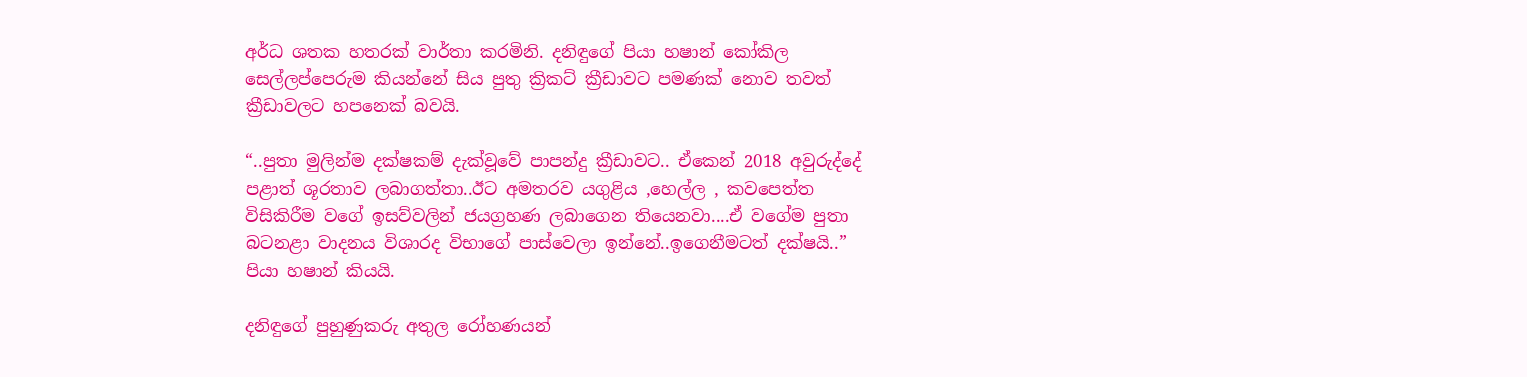අර්ධ ශතක හතරක් වාර්තා කරමිනි. දනිඳුගේ පියා හෂාන් කෝකිල සෙල්ලප්පෙරුම කියන්නේ සිය පුතු ක්‍රිකට් ක්‍රීඩාවට පමණක් නොව තවත් ක්‍රීඩාවලට හපනෙක් බවයි.

“..පුතා මුලින්ම දක්ෂකම් දැක්වූවේ පාපන්දු ක්‍රීඩාවට.. ඒකෙන් 2018 අවුරුද්දේ පළාත් ශූරතාව ලබාගත්තා..ඊට අමතරව යගුළිය ,හෙල්ල , කවපෙත්ත විසිකිරීම වගේ ඉසව්වලින් ජයග්‍රහණ ලබාගෙන තියෙනවා....ඒ වගේම පුතා බටනළා වාදනය විශාරද විභාගේ පාස්වෙලා ඉන්නේ..ඉගෙනීමටත් දක්ෂයි..” පියා හෂාන් කියයි.

දනිඳුගේ පුහුණුකරු අතුල රෝහණයන්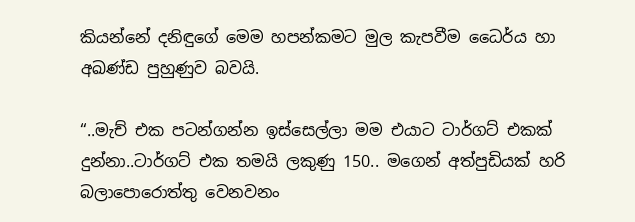කියන්නේ දනිඳුගේ මෙම හපන්කමට මුල කැපවීම ධෛර්ය හා අඛණ්ඩ පුහුණුව බවයි.

“..මැච් එක පටන්ගන්න ඉස්සෙල්ලා මම එයාට ටාර්ගට් එකක් දුන්නා..ටාර්ගට් එක තමයි ලකුණු 150.. මගෙන් අත්පුඩියක් හරි බලාපොරොත්තු වෙනවනං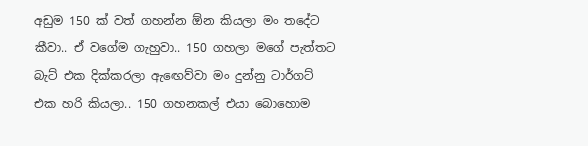අඩුම 150 ක් වත් ගහන්න ඕන කියලා මං තදේට කීවා.. ඒ වගේම ගැහුවා.. 150 ගහලා මගේ පැත්තට බැට් එක දික්කරලා ඇඟෙව්වා මං දුන්නු ටාර්ගට් එක හරි කියලා.. 150 ගහනකල් එයා බොහොම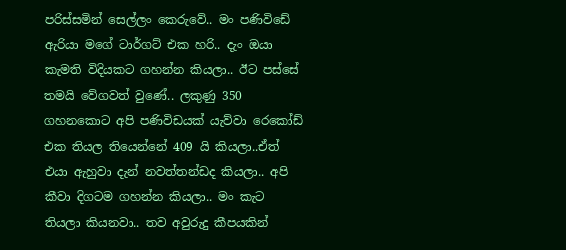පරිස්සමින් සෙල්ලං කෙරුවේ.. මං පණිවිඩේ ඇරියා මගේ ටාර්ගට් එක හරි.. දැං ඔයා කැමති විදියකට ගහන්න කියලා.. ඊට පස්සේ තමයි වේගවත් වුණේ.. ලකුණු 350 ගහනකොට අපි පණිවිඩයක් යැව්වා රෙකෝඩ් එක තියල තියෙන්නේ 409 යි කියලා..ඒත් එයා ඇහුවා දැන් නවත්තන්ඩද කියලා.. අපි කීවා දිගටම ගහන්න කියලා.. මං කැට තියලා කියනවා.. තව අවුරුදු කීපයකින්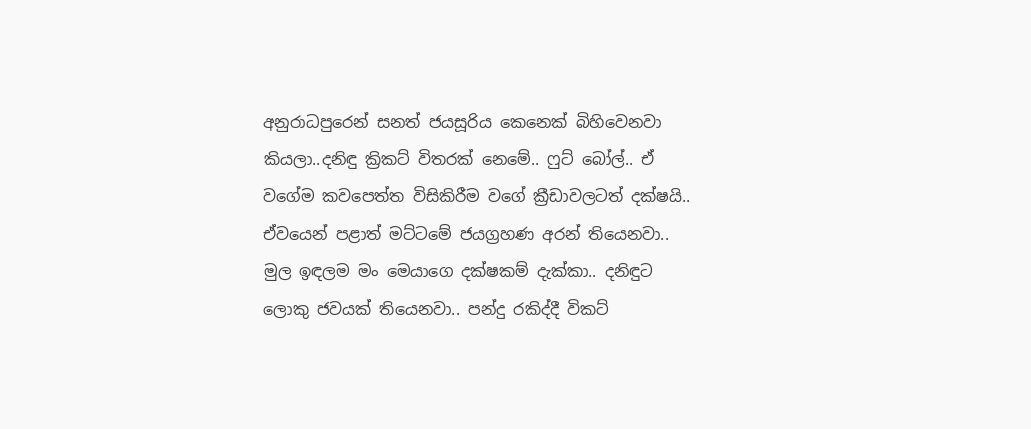අනුරාධපුරෙන් සනත් ජයසූරිය කෙනෙක් බිහිවෙනවා කියලා..දනිඳු ක්‍රිකට් විතරක් නෙමේ.. ෆුට් බෝල්.. ඒ වගේම කවපෙත්ත විසිකිරීම වගේ ක්‍රීඩාවලටත් දක්ෂයි.. ඒවයෙන් පළාත් මට්ටමේ ජයග්‍රහණ අරන් තියෙනවා.. මුල ඉඳලම මං මෙයාගෙ දක්ෂකම් දැක්කා.. දනිඳුට ලොකු ජවයක් තියෙනවා.. පන්දු රකිද්දී විකට්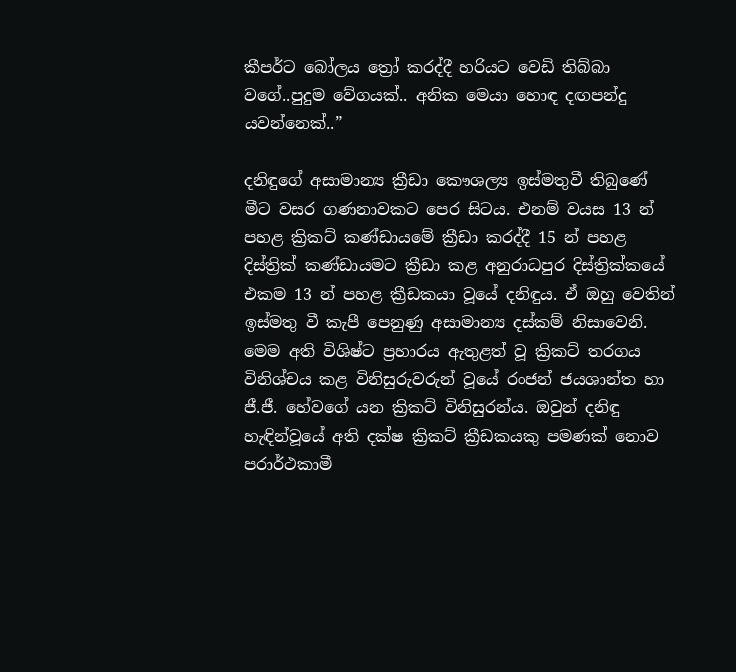කීපර්ට බෝලය ත්‍රෝ කරද්දී හරියට වෙඩි තිබ්බා වගේ..පුදුම වේගයක්.. අනික මෙයා හොඳ දඟපන්දු යවන්නෙක්..”

දනිඳුගේ අසාමාන්‍ය ක්‍රීඩා කෞශල්‍ය ඉස්මතුවී තිබුණේ මීට වසර ගණනාවකට පෙර සිටය. එනම් වයස 13 න් පහළ ක්‍රිකට් කණ්ඩායමේ ක්‍රීඩා කරද්දී 15 න් පහළ දිස්ත්‍රික් කණ්ඩායමට ක්‍රීඩා කළ අනුරාධපුර දිස්ත්‍රික්කයේ එකම 13 න් පහළ ක්‍රීඩකයා වූයේ දනිඳුය. ඒ ඔහු වෙතින් ඉස්මතු වී කැපී පෙනුණු අසාමාන්‍ය දස්කම් නිසාවෙනි. මෙම අති විශිෂ්ට ප්‍රහාරය ඇතුළත් වූ ක්‍රිකට් තරගය විනිශ්චය කළ විනිසුරුවරුන් වූයේ රංජන් ජයශාන්ත හා ජී.ජී. හේවගේ යන ක්‍රිකට් විනිසුරන්ය. ඔවුන් දනිඳු හැඳින්වූයේ අති දක්ෂ ක්‍රිකට් ක්‍රීඩකයකු පමණක් නොව පරාර්ථකාමී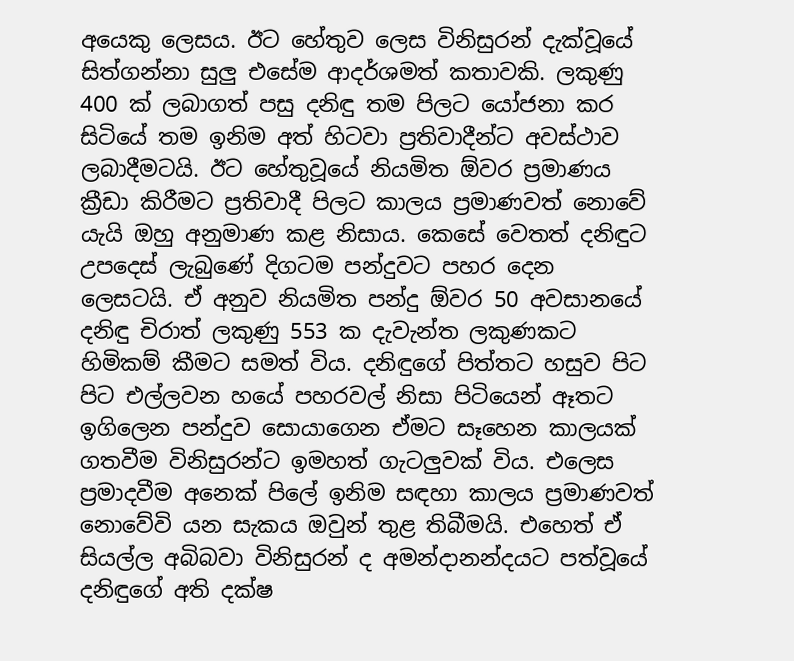අයෙකු ලෙසය. ඊට හේතුව ලෙස විනිසුරන් දැක්වූයේ සිත්ගන්නා සුලු එසේම ආදර්ශමත් කතාවකි. ලකුණු 400 ක් ලබාගත් පසු දනිඳු තම පිලට යෝජනා කර සිටියේ තම ඉනිම අත් හිටවා ප්‍රතිවාදීන්ට අවස්ථාව ලබාදීමටයි. ඊට හේතුවූයේ නියමිත ඕවර ප්‍රමාණය ක්‍රීඩා කිරීමට ප්‍රතිවාදී පිලට කාලය ප්‍රමාණවත් නොවේ යැයි ඔහු අනුමාණ කළ නිසාය. කෙසේ වෙතත් දනිඳුට උපදෙස් ලැබුණේ දිගටම පන්දුවට පහර දෙන ලෙසටයි. ඒ අනුව නියමිත පන්දු ඕවර 50 අවසානයේ දනිඳු චිරාත් ලකුණු 553 ක දැවැන්ත ලකුණකට හිමිකම් කීමට සමත් විය. දනිඳුගේ පිත්තට හසුව පිට පිට එල්ලවන හයේ පහරවල් නිසා පිටියෙන් ඈතට ඉගිලෙන පන්දුව සොයාගෙන ඒමට සෑහෙන කාලයක් ගතවීම විනිසුරන්ට ඉමහත් ගැටලුවක් විය. එලෙස ප්‍රමාදවීම අනෙක් පිලේ ඉනිම සඳහා කාලය ප්‍රමාණවත් නොවේවි යන සැකය ඔවුන් තුළ තිබීමයි. එහෙත් ඒ සියල්ල අබිබවා විනිසුරන් ද අමන්දානන්දයට පත්වූයේ දනිඳුගේ අති දක්ෂ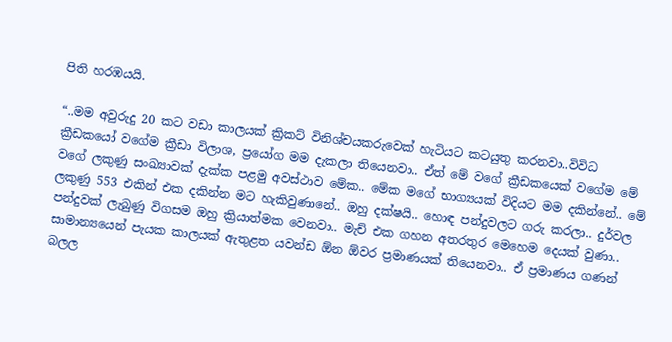පිති හරඹයයි.

“..මම අවුරුදු 20 කට වඩා කාලයක් ක්‍රිකට් විනිශ්චයකරුවෙක් හැටියට කටයුතු කරනවා..විවිධ ක්‍රීඩකයෝ වගේම ක්‍රීඩා විලාශ, ප්‍රයෝග මම දැකලා තියෙනවා.. ඒත් මේ වගේ ක්‍රීඩකයෙක් වගේම මේ වගේ ලකුණු සංඛ්‍යාවක් දැක්ක පළමු අවස්ථාව මේක.. මේක මගේ භාග්‍යයක් විදියට මම දකින්නේ.. මේ ලකුණු 553 එකින් එක දකින්න මට හැකිවුණානේ.. ඔහු දක්ෂයි.. හොඳ පන්දුවලට ගරු කරලා.. දුර්වල පන්දුවක් ලැබුණු විගසම ඔහු ක්‍රියාත්මක වෙනවා.. මැච් එක ගහන අතරතුර මෙහෙම දෙයක් වුණා.. සාමාන්‍යයෙන් පැයක කාලයක් ඇතුළත යවන්ඩ ඕන ඕවර ප්‍රමාණයක් තියෙනවා.. ඒ ප්‍රමාණය ගණන් බලල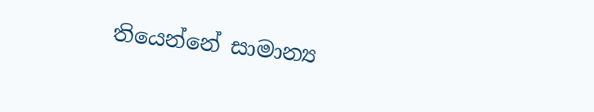තියෙන්නේ සාමාන්‍ය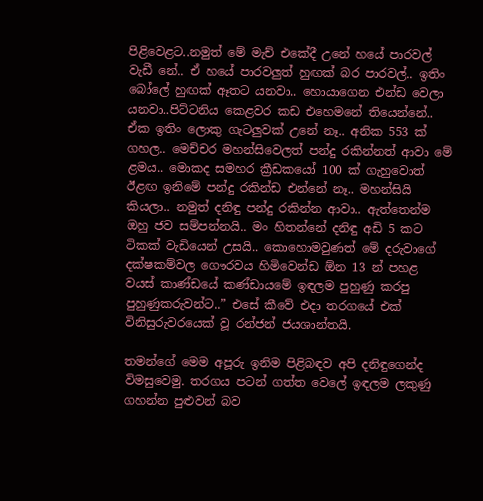පිළිවෙළට..නමුත් මේ මැච් එකේදී උනේ හයේ පාරවල් වැඩී නේ.. ඒ හයේ පාරවලුත් හුඟක් බර පාරවල්.. ඉතිං බෝලේ හුඟක් ඈතට යනවා.. හොයාගෙන එන්ඩ වෙලා යනවා..පිට්ටනිය කෙළවර කඩ එහෙමනේ තියෙන්නේ.. ඒක ඉතිං ලොකු ගැටලුවක් උනේ නෑ.. අනික 553 ක් ගහල.. මෙච්චර මහන්සිවෙලත් පන්දු රකින්නත් ආවා මේ ළමය.. මොකද සමහර ක්‍රීඩකයෝ 100 ක් ගැහුවොත් ඊළඟ ඉනිමේ පන්දු රකින්ඩ එන්නේ නෑ.. මහන්සියි කියලා.. නමුත් දනිඳු පන්දු රකින්න ආවා.. ඇත්තෙන්ම ඔහු ජව සම්පන්නයි.. මං හිතන්නේ දනිඳු අඩි 5 කට ටිකක් වැඩියෙන් උසයි.. කොහොමවුණත් මේ දරුවාගේ දක්ෂකම්වල ගෞරවය හිමිවෙන්ඩ ඕන 13 න් පහළ වයස් කාණ්ඩයේ කණ්ඩායමේ ඉඳලම පුහුණු කරපු පුහුණුකරුවන්ට..” එසේ කීවේ එදා තරගයේ එක් විනිසුරුවරයෙක් වූ රන්ජන් ජයශාන්තයි.

තමන්ගේ මෙම අපූරු ඉනිම පිළිබඳව අපි දනිඳුගෙන්ද විමසුවෙමු. තරගය පටන් ගත්ත වෙලේ ඉඳලම ලකුණු ගහන්න පුළුවන් බව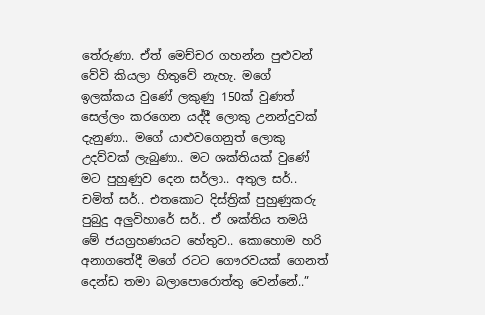තේරුණා. ඒත් මෙච්චර ගහන්න පුළුවන් වේවි කියලා හිතුවේ නැහැ. මගේ ඉලක්කය වුණේ ලකුණු 150ක් වුණත් සෙල්ලං කරගෙන යද්දී ලොකු උනන්දුවක් දැනුණා.. මගේ යාළුවගෙනුත් ලොකු උදව්වක් ලැබුණා.. මට ශක්තියක් වුණේ මට පුහුණුව දෙන සර්ලා.. අතුල සර්.. චමිත් සර්.. එතකොට දිස්ත්‍රික් පුහුණුකරු පුබුදු අලුවිහාරේ සර්.. ඒ ශක්තිය තමයි මේ ජයග්‍රහණයට හේතුව.. කොහොම හරි අනාගතේදී මගේ රටට ගෞරවයක් ගෙනත් දෙන්ඩ තමා බලාපොරොත්තු වෙන්නේ..”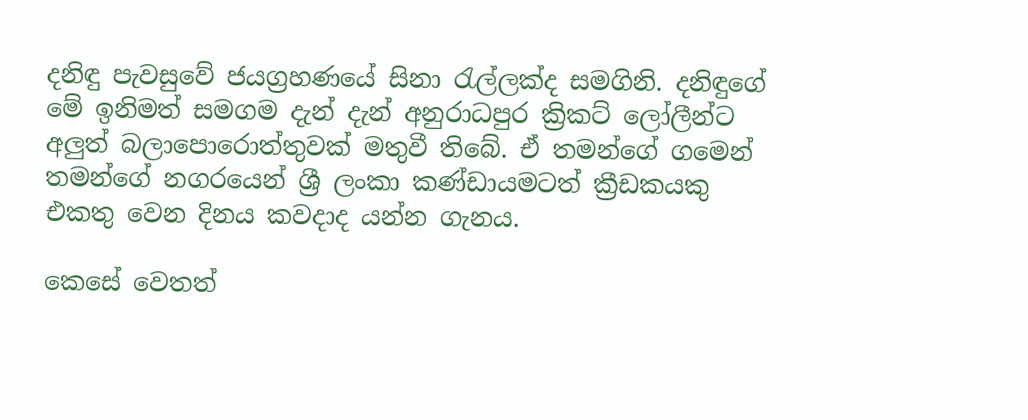දනිඳු පැවසුවේ ජයග්‍රහණයේ සිනා රැල්ලක්ද සමගිනි. දනිඳුගේ මේ ඉනිමත් සමගම දැන් දැන් අනුරාධපුර ක්‍රිකට් ලෝලීන්ට අලුත් බලාපොරොත්තුවක් මතුවී තිබේ. ඒ තමන්ගේ ගමෙන් තමන්ගේ නගරයෙන් ශ්‍රී ලංකා කණ්ඩායමටත් ක්‍රීඩකයකු එකතු වෙන දිනය කවදාද යන්න ගැනය.

කෙසේ වෙතත්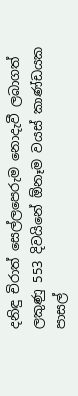දනිඳු චිරාත් සෙල්ලපෙරුම නොදැවී ලබාගත් ලකුණු 553 දිවයිනේ ඕනෑම වයස් කාණ්ඩයක පාසල්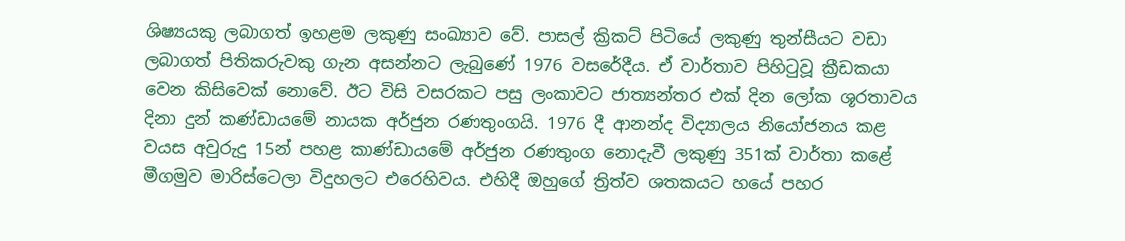ශිෂ්‍ය‍යකු ලබාගත් ඉහළම ලකුණු සංඛ්‍යාව වේ. පාසල් ක්‍රිකට් පිටියේ ලකුණු තුන්සීයට වඩා ලබාගත් පිතිකරුවකු ගැන අසන්නට ලැබුණේ 1976 වසරේදීය. ඒ වාර්තාව පිහිටුවූ ක්‍රීඩකයා වෙන කිසිවෙක් නොවේ. ඊට විසි වසරකට පසු ලංකාවට ජාත්‍යන්තර එක් දින ලෝක ශූරතාවය දිනා දුන් කණ්ඩායමේ නායක අර්ජුන රණතුංගයි. 1976 දී ආනන්ද විද්‍යාලය නියෝජනය කළ වයස අවුරුදු 15න් පහළ කාණ්ඩායමේ අර්ජුන රණතුංග නොදැවී ලකුණු 351ක් වාර්තා කළේ මීගමුව මාරිස්ටෙලා විදුහලට එරෙහිවය. එහිදී ඔහුගේ ත්‍රිත්ව ශතකයට හයේ පහර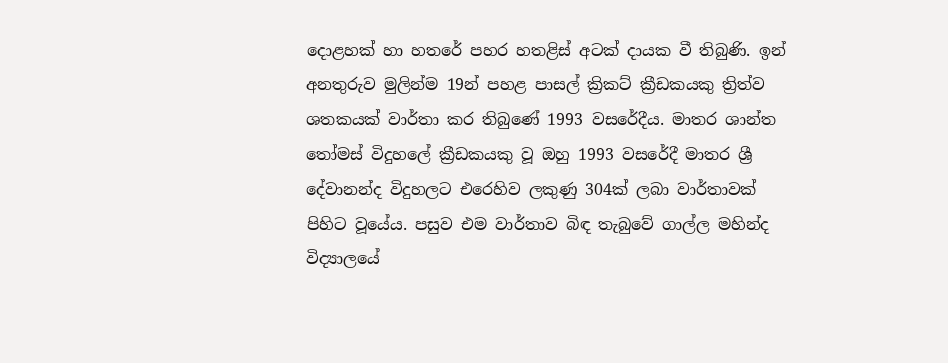දොළහක් හා හතරේ පහර හතළිස් අටක් දායක වී තිබුණි. ඉන් අනතුරුව මුලින්ම 19න් පහළ පාසල් ක්‍රිකට් ක්‍රීඩකයකු ත්‍රිත්ව ශතකයක් වාර්තා කර තිබුණේ 1993 වසරේදීය. මාතර ශාන්ත තෝමස් විදුහලේ ක්‍රීඩකයකු වූ ඔහු 1993 වසරේදී මාතර ශ්‍රී දේවානන්ද විදුහලට එරෙහිව ලකුණු 304ක් ලබා වාර්තාවක් පිහිට වූයේය. පසුව එම වාර්තාව බිඳ තැබුවේ ගාල්ල මහින්ද විද්‍යාලයේ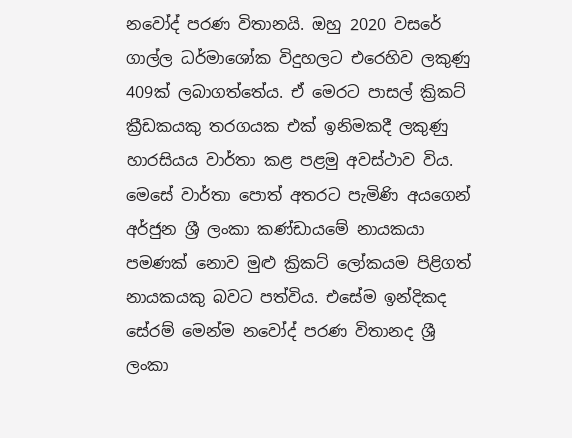නවෝද් පරණ විතානයි. ඔහු 2020 වසරේ ගාල්ල ධර්මාශෝක විදුහලට එරෙහිව ලකුණු 409ක් ලබාගත්තේය. ඒ මෙරට පාසල් ක්‍රිකට් ක්‍රීඩකයකු තරගයක එක් ඉනිමකදී ලකුණු හාරසියය වාර්තා කළ පළමු අවස්ථාව විය. මෙසේ වාර්තා පොත් අතරට පැමිණි අයගෙන් අර්ජුන ශ්‍රී ලංකා කණ්ඩායමේ නායකයා පමණක් නොව මුළු ක්‍රිකට් ලෝකයම පිළිගත් නායකයකු බවට පත්විය. එසේම ඉන්දිකද සේරම් මෙන්ම නවෝද් පරණ විතානද ශ්‍රී ලංකා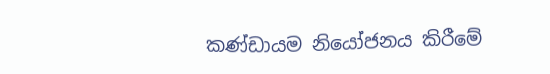කණ්ඩායම නියෝජනය කිරීමේ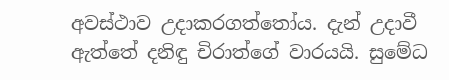අවස්ථාව උදාකරගත්තෝය. දැන් උදාවී ඇත්තේ දනිඳු චිරාත්ගේ වාරයයි. සුමේධ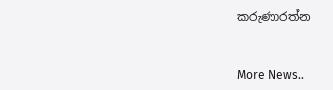කරුණාරත්න


More News..